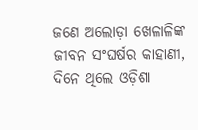ଜଣେ ଅଲୋଡ଼ା ଖେଳାଳିଙ୍କ ଜୀବନ ସଂଘର୍ଷର କାହାଣୀ, ଦିନେ ଥିଲେ ଓଡ଼ିଶା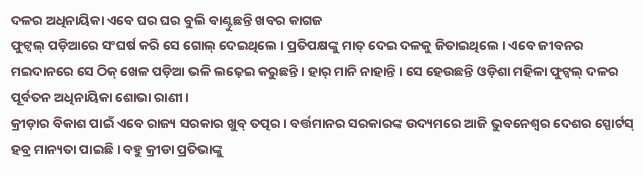ଦଳର ଅଧିନାୟିକା ଏବେ ଘର ଘର ବୁଲି ବାଣ୍ଟୁଛନ୍ତି ଖବର କାଗଜ
ଫୁଟ୍ବଲ୍ ପଡ଼ିଆରେ ସଂଘର୍ଷ କରି ସେ ଗୋଲ୍ ଦେଇଥିଲେ । ପ୍ରତିପକ୍ଷଙ୍କୁ ମାତ୍ ଦେଇ ଦଳକୁ ଜିତାଇଥିଲେ । ଏବେ ଜୀବନର ମଇଦାନରେ ସେ ଠିକ୍ ଖେଳ ପଡ଼ିଆ ଭଳି ଲଢ଼େଇ କରୁଛନ୍ତି । ହାର୍ ମାନି ନାହାନ୍ତି । ସେ ହେଉଛନ୍ତି ଓଡ଼ିଶା ମହିଳା ଫୁଟ୍ବଲ୍ ଦଳର ପୂର୍ବତନ ଅଧିନାୟିକା ଶୋଭା ରାଣୀ ।
କ୍ରୀଡ଼ାର ବିକାଶ ପାଇଁ ଏବେ ରାଜ୍ୟ ସରକାର ଖୁବ୍ ତତ୍ପର । ବର୍ତ୍ତମାନର ସରକାରଙ୍କ ଉଦ୍ୟମରେ ଆଜି ଭୁବନେଶ୍ୱର ଦେଶର ସ୍ପୋର୍ଟସ୍ ହବ୍ର ମାନ୍ୟତା ପାଇଛି । ବହୁ କ୍ରୀଡା ପ୍ରତିଭାଙ୍କୁ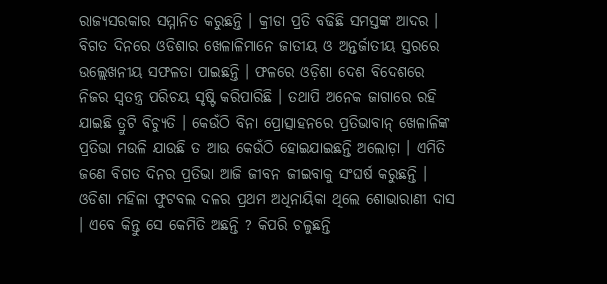ରାଜ୍ୟସରକାର ସମ୍ମାନିତ କରୁଛନ୍ତି । କ୍ରୀଡା ପ୍ରତି ବଢିଛି ସମସ୍ତଙ୍କ ଆଦର । ବିଗତ ଦିନରେ ଓଡିଶାର ଖେଳାଳିମାନେ ଜାତୀୟ ଓ ଅନ୍ତର୍ଜାତୀୟ ସ୍ତରରେ ଉଲ୍ଲେଖନୀୟ ସଫଳତା ପାଇଛନ୍ତି । ଫଳରେ ଓଡ଼ିଶା ଦେଶ ବିଦେଶରେ ନିଜର ସ୍ୱତନ୍ତ୍ର ପରିଚୟ ସୃଷ୍ଟି କରିପାରିଛି । ତଥାପି ଅନେକ ଜାଗାରେ ରହି ଯାଇଛି ତ୍ରୁଟି ବିଚ୍ୟୁତି । କେଉଁଠି ବିନା ପ୍ରୋତ୍ସାହନରେ ପ୍ରତିଭାବାନ୍ ଖେଳାଳିଙ୍କ ପ୍ରତିଭା ମଉଳି ଯାଉଛି ତ ଆଉ କେଉଁଠି ହୋଇଯାଇଛନ୍ତି ଅଲୋଡ଼ା । ଏମିତି ଜଣେ ବିଗତ ଦିନର ପ୍ରତିଭା ଆଜି ଜୀବନ ଜୀଇବାକୁ ସଂଘର୍ଷ କରୁଛନ୍ତି ।
ଓଡିଶା ମହିଳା ଫୁଟବଲ ଦଳର ପ୍ରଥମ ଅଧିନାୟିକା ଥିଲେ ଶୋଭାରାଣୀ ଦାସ । ଏବେ କିନ୍ତୁ ସେ କେମିତି ଅଛନ୍ତି ? କିପରି ଚଳୁଛନ୍ତି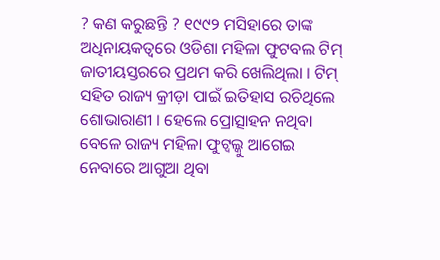? କଣ କରୁଛନ୍ତି ? ୧୯୯୨ ମସିହାରେ ତାଙ୍କ ଅଧିନାୟକତ୍ୱରେ ଓଡିଶା ମହିଳା ଫୁଟବଲ ଟିମ୍ ଜାତୀୟସ୍ତରରେ ପ୍ରଥମ କରି ଖେଲିଥିଲା । ଟିମ୍ ସହିତ ରାଜ୍ୟ କ୍ରୀଡ଼ା ପାଇଁ ଇତିହାସ ରଚିଥିଲେ ଶୋଭାରାଣୀ । ହେଲେ ପ୍ରୋତ୍ସାହନ ନଥିବା ବେଳେ ରାଜ୍ୟ ମହିଳା ଫୁଟ୍ବଲ୍କୁ ଆଗେଇ ନେବାରେ ଆଗୁଆ ଥିବା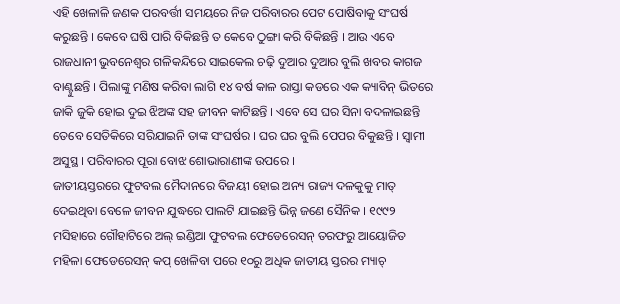ଏହି ଖେଳାଳି ଜଣକ ପରବର୍ତ୍ତୀ ସମୟରେ ନିଜ ପରିବାରର ପେଟ ପୋଷିବାକୁ ସଂଘର୍ଷ କରୁଛନ୍ତି । କେବେ ଘଷି ପାରି ବିକିଛନ୍ତି ତ କେବେ ଠୁଙ୍ଗା କରି ବିକିଛନ୍ତି । ଆଉ ଏବେ ରାଜଧାନୀ ଭୁବନେଶ୍ୱର ଗଳିକନ୍ଦିରେ ସାଇକେଲ ଚଢ଼ି ଦୁଆର ଦୁଆର ବୁଲି ଖବର କାଗଜ ବାଣ୍ଟୁଛନ୍ତି । ପିଲାଙ୍କୁ ମଣିଷ କରିବା ଲାଗି ୧୪ ବର୍ଷ କାଳ ରାସ୍ତା କଡରେ ଏକ କ୍ୟାବିନ୍ ଭିତରେ ଜାକି ଜୁକି ହୋଇ ଦୁଇ ଝିଅଙ୍କ ସହ ଜୀବନ କାଟିଛନ୍ତି । ଏବେ ସେ ଘର ସିନା ବଦଳାଇଛନ୍ତି ତେବେ ସେତିକିରେ ସରିଯାଇନି ତାଙ୍କ ସଂଘର୍ଷର । ଘର ଘର ବୁଲି ପେପର ବିକୁଛନ୍ତି । ସ୍ୱାମୀ ଅସୁସ୍ଥ । ପରିବାରର ପୂରା ବୋଝ ଶୋଭାରାଣୀଙ୍କ ଉପରେ ।
ଜାତୀୟସ୍ତରରେ ଫୁଟବଲ ମୈଦାନରେ ବିଜୟୀ ହୋଇ ଅନ୍ୟ ରାଜ୍ୟ ଦଳକୁକୁ ମାତ୍ ଦେଇଥିବା ବେଳେ ଜୀବନ ଯୁଦ୍ଧରେ ପାଲଟି ଯାଇଛନ୍ତି ଭିନ୍ନ ଜଣେ ସୈନିକ । ୧୯୯୨ ମସିହାରେ ଗୌହାଟିରେ ଅଲ୍ ଇଣ୍ଡିଆ ଫୁଟବଲ ଫେଡେରେସନ୍ ତରଫରୁ ଆୟୋଜିତ ମହିଳା ଫେଡେରେସନ୍ କପ୍ ଖେଳିବା ପରେ ୧୦ରୁ ଅଧିକ ଜାତୀୟ ସ୍ତରର ମ୍ୟାଚ୍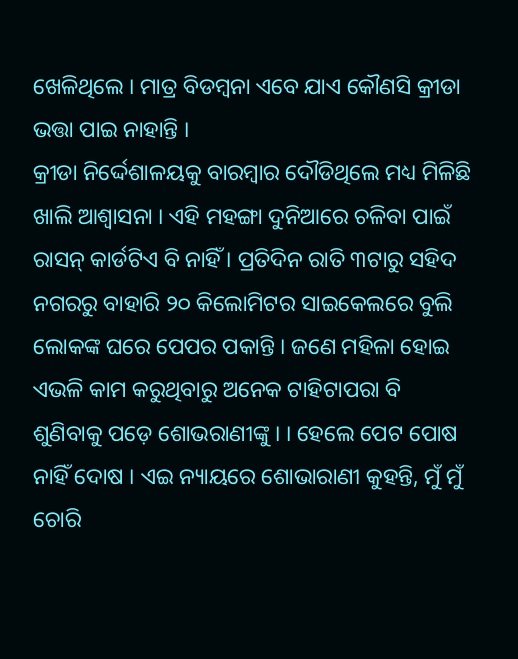ଖେଳିଥିଲେ । ମାତ୍ର ବିଡମ୍ବନା ଏବେ ଯାଏ କୌଣସି କ୍ରୀଡା ଭତ୍ତା ପାଇ ନାହାନ୍ତି ।
କ୍ରୀଡା ନିର୍ଦ୍ଦେଶାଳୟକୁ ବାରମ୍ବାର ଦୌଡିଥିଲେ ମଧ୍ୟ ମିଳିଛି ଖାଲି ଆଶ୍ୱାସନା । ଏହି ମହଙ୍ଗା ଦୁନିଆରେ ଚଳିବା ପାଇଁ ରାସନ୍ କାର୍ଡଟିଏ ବି ନାହିଁ । ପ୍ରତିଦିନ ରାତି ୩ଟାରୁ ସହିଦ ନଗରରୁ ବାହାରି ୨୦ କିଲୋମିଟର ସାଇକେଲରେ ବୁଲି ଲୋକଙ୍କ ଘରେ ପେପର ପକାନ୍ତି । ଜଣେ ମହିଳା ହୋଇ ଏଭଳି କାମ କରୁଥିବାରୁ ଅନେକ ଟାହିଟାପରା ବି ଶୁଣିବାକୁ ପଡ଼େ ଶୋଭରାଣୀଙ୍କୁ । । ହେଲେ ପେଟ ପୋଷ ନାହିଁ ଦୋଷ । ଏଇ ନ୍ୟାୟରେ ଶୋଭାରାଣୀ କୁହନ୍ତି, ମୁଁ ମୁଁ ଚୋରି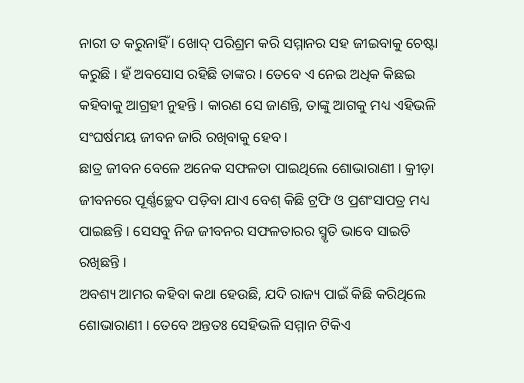ନାରୀ ତ କରୁନାହିଁ । ଖୋଦ୍ ପରିଶ୍ରମ କରି ସମ୍ମାନର ସହ ଜୀଇବାକୁ ଚେଷ୍ଟା କରୁଛି । ହଁ ଅବସୋସ ରହିଛି ତାଙ୍କର । ତେବେ ଏ ନେଇ ଅଧିକ କିଛଇ କହିବାକୁ ଆଗ୍ରହୀ ନୁହନ୍ତି । କାରଣ ସେ ଜାଣନ୍ତି, ତାଙ୍କୁ ଆଗକୁ ମଧ୍ୟ ଏହିଭଳି ସଂଘର୍ଷମୟ ଜୀବନ ଜାରି ରଖିବାକୁ ହେବ ।
ଛାତ୍ର ଜୀବନ ବେଳେ ଅନେକ ସଫଳତା ପାଇଥିଲେ ଶୋଭାରାଣୀ । କ୍ରୀଡ଼ା ଜୀବନରେ ପୂର୍ଣ୍ଣଚ୍ଛେଦ ପଡ଼ିବା ଯାଏ ବେଶ୍ କିଛି ଟ୍ରଫି ଓ ପ୍ରଶଂସାପତ୍ର ମଧ୍ୟ ପାଇଛନ୍ତି । ସେସବୁ ନିଜ ଜୀବନର ସଫଳତାରର ସ୍ମୃତି ଭାବେ ସାଇତି ରଖିଛନ୍ତି ।
ଅବଶ୍ୟ ଆମର କହିବା କଥା ହେଉଛି, ଯଦି ରାଜ୍ୟ ପାଇଁ କିଛି କରିଥିଲେ ଶୋଭାରାଣୀ । ତେବେ ଅନ୍ତତଃ ସେହିଭଳି ସମ୍ମାନ ଟିକିଏ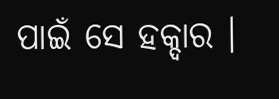ପାଇଁ ସେ ହକ୍ଦାର ।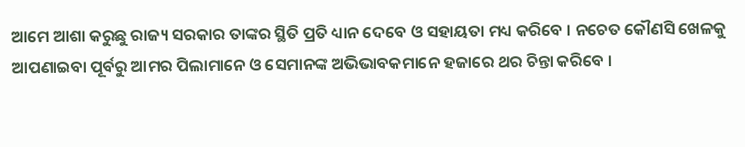ଆମେ ଆଶା କରୁଛୁ ରାଜ୍ୟ ସରକାର ତାଙ୍କର ସ୍ଥିତି ପ୍ରତି ଧ୍ୟାନ ଦେବେ ଓ ସହାୟତା ମଧ୍ୟ କରିବେ । ନଚେତ କୌଣସି ଖେଳକୁ ଆପଣାଇବା ପୂର୍ବରୁ ଆମର ପିଲାମାନେ ଓ ସେମାନଙ୍କ ଅଭିଭାବକମାନେ ହଜାରେ ଥର ଚିନ୍ତା କରିବେ ।